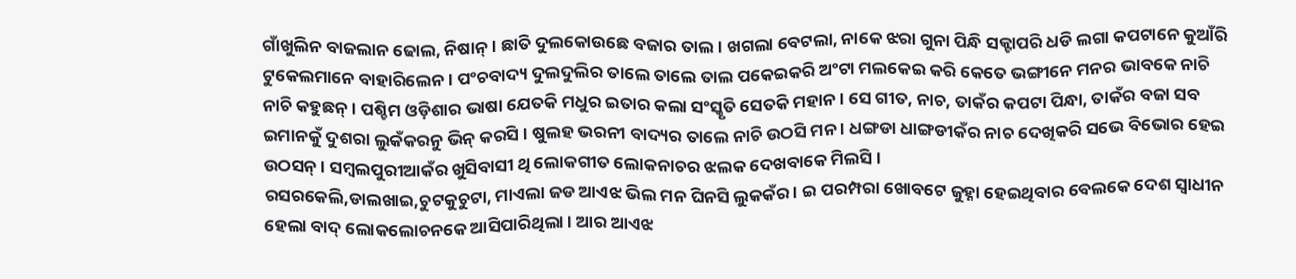ଗାଁଖୁଲିନ ବାଜଲାନ ଢୋଲ, ନିଷାନ୍ । ଛାତି ଦୁଲକୋଉଛେ ବଜାର ତାଲ । ଖଗଲା ବେଟଲା, ନାକେ ଝରା ଗୁନା ପିନ୍ଧି ସକ୍ଟାପରି ଧଡି ଲଗା କପଟାନେ କୁଆଁରି ଟୁକେଲମାନେ ବାହାରିଲେନ । ପଂଚବାଦ୍ୟ ଦୁଲଦୁଲିର ତାଲେ ତାଲେ ତାଲ ପକେଇକରି ଅଂଟା ମଲକେଇ କରି କେତେ ଭଙ୍ଗୀନେ ମନର ଭାବକେ ନାଚି ନାଚି କହୁଛନ୍ । ପଶ୍ଚିମ ଓଡ଼ିଶାର ଭାଷା ଯେତକି ମଧୁର ଇତାର କଲା ସଂସ୍କୃତି ସେତକି ମହାନ । ସେ ଗୀତ, ନାଚ, ତାକଁର କପଟା ପିନ୍ଧା, ତାକଁର ବଜା ସବ ଇମାନକୁଁ ଦୁଶରା ଲୁକଁକରନୁ ଭିନ୍ କରସି । ଷୁଲହ ଭରନୀ ବାଦ୍ୟର ତାଲେ ନାଚି ଉଠସି ମନ । ଧଙ୍ଗଡା ଧାଙ୍ଗଡୀକଁର ନାଚ ଦେଖିକରି ସଭେ ବିଭୋର ହେଇ ଉଠସନ୍ । ସମ୍ବଲପୁରୀଆକଁର ଖୁସିବାସୀ ଥି ଲୋକଗୀତ ଲୋକନାଚର ଝଲକ ଦେଖବାକେ ମିଲସି ।
ରସରକେଲି,ଡାଲଖାଇ,ଚୁଟକୁଚୁଟା, ମାଏଲା ଜଡ ଆଏଝ ଭିଲ ମନ ଘିନସି ଲୁକକଁର । ଇ ପରମ୍ପରା ଖୋବଟେ ଜୁହ୍ନା ହେଇଥିବାର ବେଲକେ ଦେଶ ସ୍ୱାଧୀନ ହେଲା ବାଦ୍ ଲୋକଲୋଚନକେ ଆସିପାରିଥିଲା । ଆର ଆଏଝ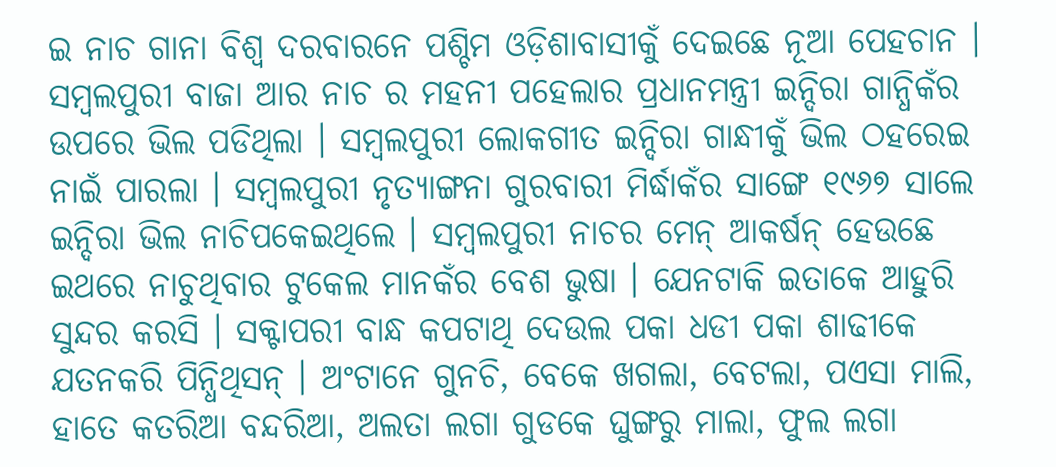ଇ ନାଚ ଗାନା ବିଶ୍ୱ ଦରବାରନେ ପଶ୍ଚିମ ଓଡ଼ିଶାବାସୀକୁଁ ଦେଇଛେ ନୂଆ ପେହଚାନ । ସମ୍ବଲପୁରୀ ବାଜା ଆର ନାଚ ର ମହନୀ ପହେଲାର ପ୍ରଧାନମନ୍ତ୍ରୀ ଇନ୍ଦିରା ଗାନ୍ଧିକଁର ଉପରେ ଭିଲ ପଡିଥିଲା । ସମ୍ବଲପୁରୀ ଲୋକଗୀତ ଇନ୍ଦିରା ଗାନ୍ଧୀକୁଁ ଭିଲ ଠହରେଇ ନାଇଁ ପାରଲା । ସମ୍ବଲପୁରୀ ନୃତ୍ୟାଙ୍ଗନା ଗୁରବାରୀ ମିର୍ଦ୍ଧାକଁର ସାଙ୍ଗେ ୧୯୬୭ ସାଲେ ଇନ୍ଦିରା ଭିଲ ନାଚିପକେଇଥିଲେ । ସମ୍ବଲପୁରୀ ନାଚର ମେନ୍ ଆକର୍ଷନ୍ ହେଉଛେ ଇଥରେ ନାଚୁଥିବାର ଟୁକେଲ ମାନକଁର ବେଶ ଭୁଷା । ଯେନଟାକି ଇତାକେ ଆହୁରି ସୁନ୍ଦର କରସି । ସକ୍ଟାପରୀ ବାନ୍ଧ କପଟାଥି ଦେଉଲ ପକା ଧଡୀ ପକା ଶାଢୀକେ ଯତନକରି ପିନ୍ଧିଥିସନ୍ । ଅଂଟାନେ ଗୁନଚି, ବେକେ ଖଗଲା, ବେଟଲା, ପଏସା ମାଲି, ହାତେ କତରିଆ ବନ୍ଦରିଆ, ଅଲତା ଲଗା ଗୁଡକେ ଘୁଙ୍ଗରୁ ମାଲା, ଫୁଲ ଲଗା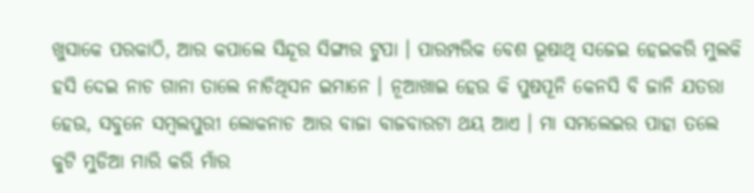ଖୁସାକେ ପରକାଠି, ଆର କପାଲେ ସିନ୍ଦୂର ସିଙ୍ଗାର ଟୁପା । ପାରମ୍ପରିକ ବେଶ ଭୂଷାଥି ସଜେଇ ହେଇକରି ମୁଲକି ହସି ଦେଇ ନାଚ ଗାନା ତାଲେ ନାଚିଥିସନ ଇମାନେ । ନୂଆଖାଇ ହେଉ କି ପୁଷପୂନି କେନସି ବି ଜାନି ଯତରା ହେଉ, ସବୁନେ ସମ୍ବଲପୁରୀ ଲୋକନାଚ ଆର ବାଜା ବାଜବାରଟା ଥୟ ଆଏ । ମା ସମଲେଇର ପାହା ତଲେ କୁଟି ମୁଡିଆ ମାରି କରି ମାଁର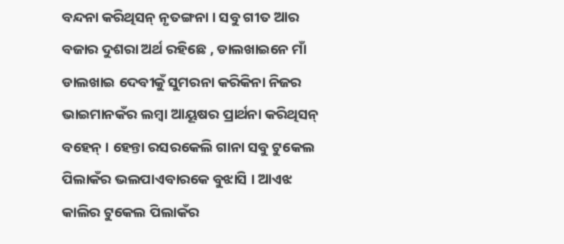ବନ୍ଦନା କରିଥିସନ୍ ନୃତଙ୍ଗନା । ସବୁ ଗୀତ ଆର ବଜାର ଦୁଶରା ଅର୍ଥ ରହିଛେ , ଡାଲଖାଇନେ ମାଁ ଡାଲଖାଇ ଦେବୀକୁଁ ସୁମରନା କରିକିନା ନିଜର ଭାଇମାନକଁର ଲମ୍ବା ଆୟୂଷର ପ୍ରାର୍ଥନା କରିଥିସନ୍ ବହେନ୍ । ହେନ୍ତା ରସରକେଲି ଗାନା ସବୁ ଟୁକେଲ ପିଲାକଁର ଭଲପାଏବାରକେ ବୁଝାସି । ଆଏଝ କାଲିର ଟୁକେଲ ପିଲାକଁର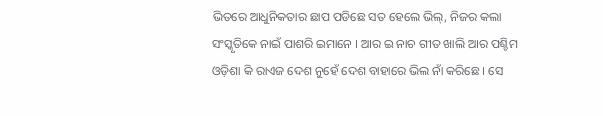ଭିତରେ ଆଧୁନିକତାର ଛାପ ପଡିଛେ ସତ ହେଲେ ଭିଲ୍, ନିଜର କଲା ସଂସ୍କୃତିକେ ନାଇଁ ପାଶରି ଇମାନେ । ଆର ଇ ନାଚ ଗୀତ ଖାଲି ଆର ପଶ୍ଚିମ ଓଡ଼ିଶା କି ରାଏଜ ଦେଶ ନୁହେଁ ଦେଶ ବାହାରେ ଭିଲ ନାଁ କରିଛେ । ସେ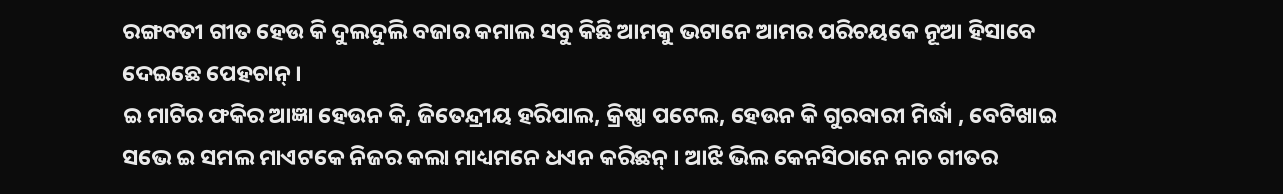ରଙ୍ଗବତୀ ଗୀତ ହେଉ କି ଦୁଲଦୁଲି ବଜାର କମାଲ ସବୁ କିଛି ଆମକୁ ଭଟାନେ ଆମର ପରିଚୟକେ ନୂଆ ହିସାବେ ଦେଇଛେ ପେହଚାନ୍ ।
ଇ ମାଟିର ଫକିର ଆଜ୍ଞା ହେଉନ କି, ଜିତେନ୍ଦ୍ରୀୟ ହରିପାଲ, କ୍ରିଷ୍ଣା ପଟେଲ, ହେଉନ କି ଗୁରବାରୀ ମିର୍ଦ୍ଧା , ବେଟିଖାଇ ସଭେ ଇ ସମଲ ମାଏଟକେ ନିଜର କଲା ମାଧ୍ୟମନେ ଧଏନ କରିଛନ୍ । ଆଝି ଭିଲ କେନସିଠାନେ ନାଚ ଗୀତର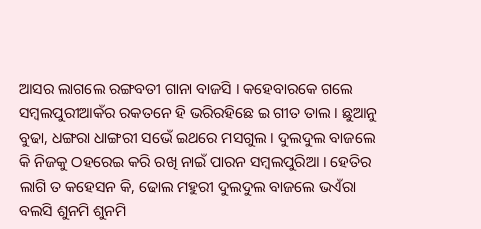ଆସର ଲାଗଲେ ରଙ୍ଗବତୀ ଗାନା ବାଜସି । କହେବାରକେ ଗଲେ ସମ୍ବଲପୁରୀଆକଁର ରକତନେ ହି ଭରିରହିଛେ ଇ ଗୀତ ତାଲ । ଛୁଆନୁ ବୁଢା, ଧଙ୍ଗରା ଧାଙ୍ଗରୀ ସଭେଁ ଇଥରେ ମସଗୁଲ । ଦୁଲଦୁଲ ବାଜଲେ କି ନିଜକୁ ଠହରେଇ କରି ରଖି ନାଇଁ ପାରନ ସମ୍ବଲପୁରିଆ । ହେତିର ଲାଗି ତ କହେସନ କି, ଢୋଲ ମହୁରୀ ଦୁଲଦୁଲ ବାଜଲେ ଭଏଁରା ବଲସି ଶୁନମି ଶୁନମି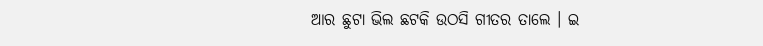ଆର ଛୁଟା ଭିଲ ଛଟକି ଉଠସି ଗୀତର ତାଲେ । ଇ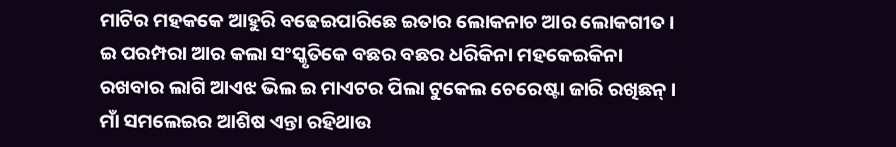ମାଟିର ମହକକେ ଆହୁରି ବଢେଇପାରିଛେ ଇତାର ଲୋକନାଚ ଆର ଲୋକଗୀତ । ଇ ପରମ୍ପରା ଆର କଲା ସଂସ୍କୃତିକେ ବଛର ବଛର ଧରିକିନା ମହକେଇକିନା ରଖବାର ଲାଗି ଆଏଝ ଭିଲ ଇ ମାଏଟର ପିଲା ଟୁକେଲ ଚେରେଷ୍ଟା ଜାରି ରଖିଛନ୍ । ମାଁ ସମଲେଇର ଆଶିଷ ଏନ୍ତା ରହିଥାଉ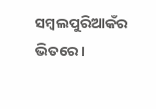ସମ୍ବଲପୁରିଆକଁର ଭିତରେ ।